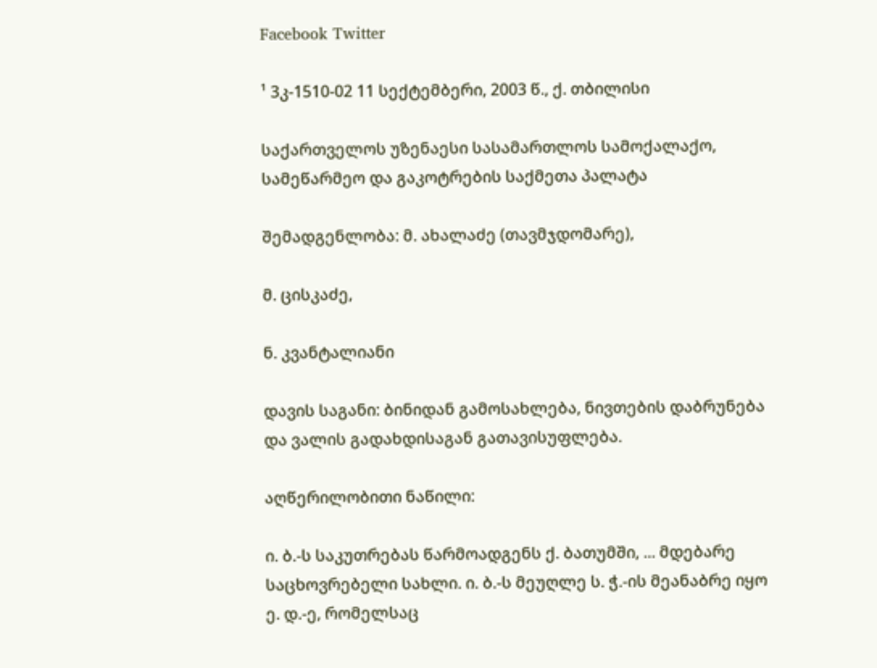Facebook Twitter

¹ 3კ-1510-02 11 სექტემბერი, 2003 წ., ქ. თბილისი

საქართველოს უზენაესი სასამართლოს სამოქალაქო, სამეწარმეო და გაკოტრების საქმეთა პალატა

შემადგენლობა: მ. ახალაძე (თავმჯდომარე),

მ. ცისკაძე,

ნ. კვანტალიანი

დავის საგანი: ბინიდან გამოსახლება, ნივთების დაბრუნება და ვალის გადახდისაგან გათავისუფლება.

აღწერილობითი ნაწილი:

ი. ბ.-ს საკუთრებას წარმოადგენს ქ. ბათუმში, ... მდებარე საცხოვრებელი სახლი. ი. ბ.-ს მეუღლე ს. ჭ.-ის მეანაბრე იყო ე. დ.-ე, რომელსაც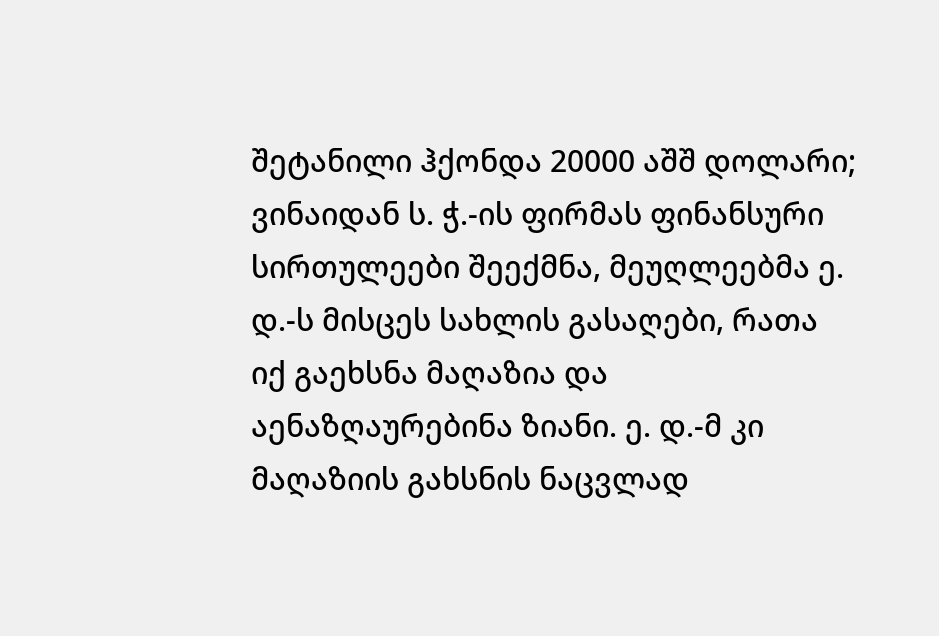შეტანილი ჰქონდა 20000 აშშ დოლარი; ვინაიდან ს. ჭ.-ის ფირმას ფინანსური სირთულეები შეექმნა, მეუღლეებმა ე. დ.-ს მისცეს სახლის გასაღები, რათა იქ გაეხსნა მაღაზია და აენაზღაურებინა ზიანი. ე. დ.-მ კი მაღაზიის გახსნის ნაცვლად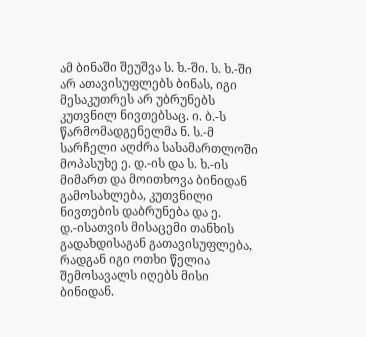ამ ბინაში შეუშვა ს. ხ.-ში. ს. ხ.-ში არ ათავისუფლებს ბინას, იგი მესაკუთრეს არ უბრუნებს კუთვნილ ნივთებსაც. ი. ბ.-ს წარმომადგენელმა ნ. ს.-მ სარჩელი აღძრა სასამართლოში მოპასუხე ე. დ.-ის და ს. ხ.-ის მიმართ და მოითხოვა ბინიდან გამოსახლება, კუთვნილი ნივთების დაბრუნება და ე. დ.-ისათვის მისაცემი თანხის გადახდისაგან გათავისუფლება, რადგან იგი ოთხი წელია შემოსავალს იღებს მისი ბინიდან.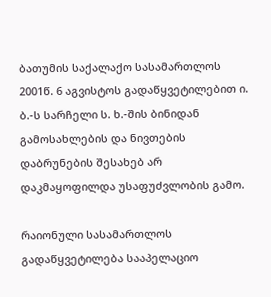ბათუმის საქალაქო სასამართლოს 2001წ. 6 აგვისტოს გადაწყვეტილებით ი. ბ.-ს სარჩელი ს. ხ.-შის ბინიდან გამოსახლების და ნივთების დაბრუნების შესახებ არ დაკმაყოფილდა უსაფუძვლობის გამო.

რაიონული სასამართლოს გადაწყვეტილება სააპელაციო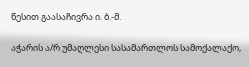წესით გაასაჩივრა ი. ბ.-მ.

აჭარის ა/რ უმაღლესი სასამართლოს სამოქალაქო,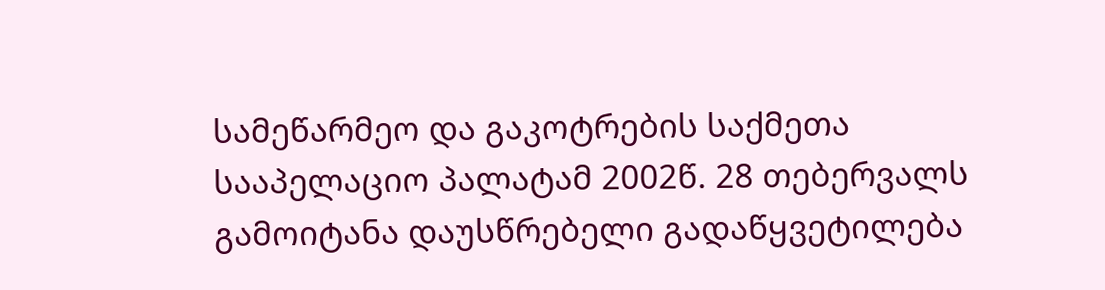სამეწარმეო და გაკოტრების საქმეთა სააპელაციო პალატამ 2002წ. 28 თებერვალს გამოიტანა დაუსწრებელი გადაწყვეტილება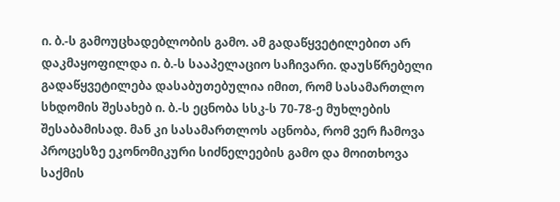ი. ბ.-ს გამოუცხადებლობის გამო. ამ გადაწყვეტილებით არ დაკმაყოფილდა ი. ბ.-ს სააპელაციო საჩივარი. დაუსწრებელი გადაწყვეტილება დასაბუთებულია იმით, რომ სასამართლო სხდომის შესახებ ი. ბ.-ს ეცნობა სსკ-ს 70-78-ე მუხლების შესაბამისად. მან კი სასამართლოს აცნობა, რომ ვერ ჩამოვა პროცესზე ეკონომიკური სიძნელეების გამო და მოითხოვა საქმის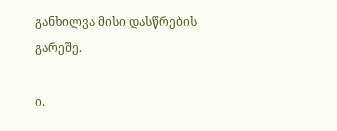განხილვა მისი დასწრების გარეშე.

ი.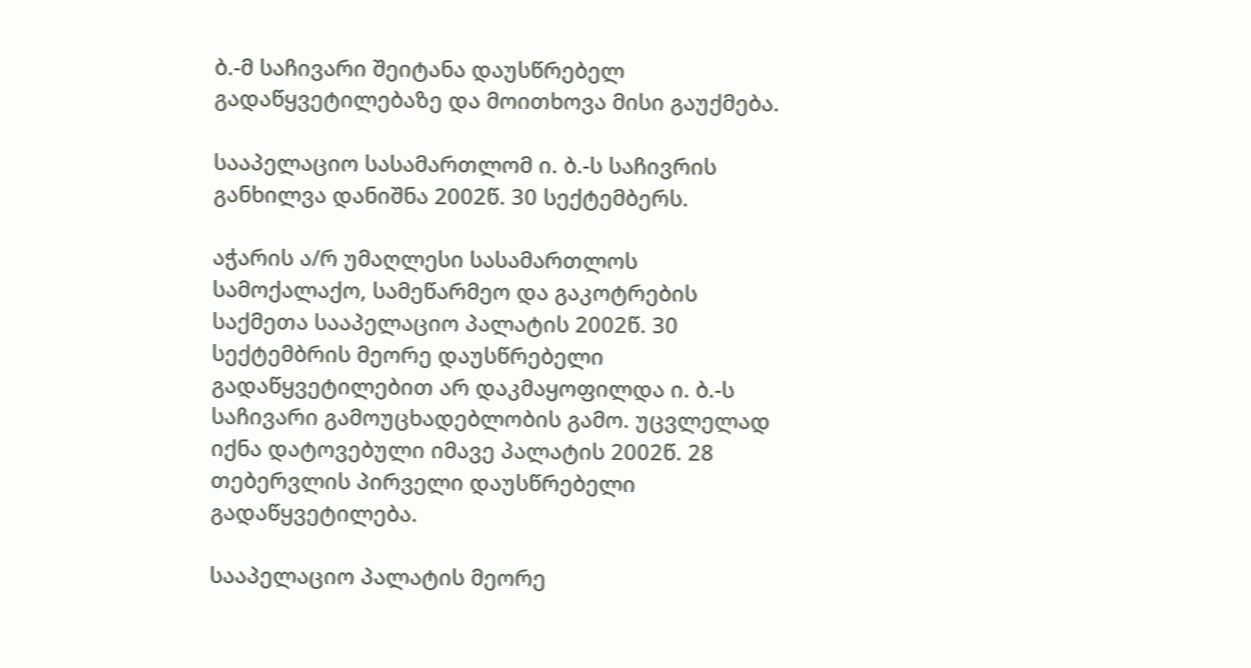ბ.-მ საჩივარი შეიტანა დაუსწრებელ გადაწყვეტილებაზე და მოითხოვა მისი გაუქმება.

სააპელაციო სასამართლომ ი. ბ.-ს საჩივრის განხილვა დანიშნა 2002წ. 30 სექტემბერს.

აჭარის ა/რ უმაღლესი სასამართლოს სამოქალაქო, სამეწარმეო და გაკოტრების საქმეთა სააპელაციო პალატის 2002წ. 30 სექტემბრის მეორე დაუსწრებელი გადაწყვეტილებით არ დაკმაყოფილდა ი. ბ.-ს საჩივარი გამოუცხადებლობის გამო. უცვლელად იქნა დატოვებული იმავე პალატის 2002წ. 28 თებერვლის პირველი დაუსწრებელი გადაწყვეტილება.

სააპელაციო პალატის მეორე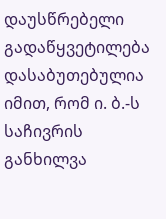დაუსწრებელი გადაწყვეტილება დასაბუთებულია იმით, რომ ი. ბ.-ს საჩივრის განხილვა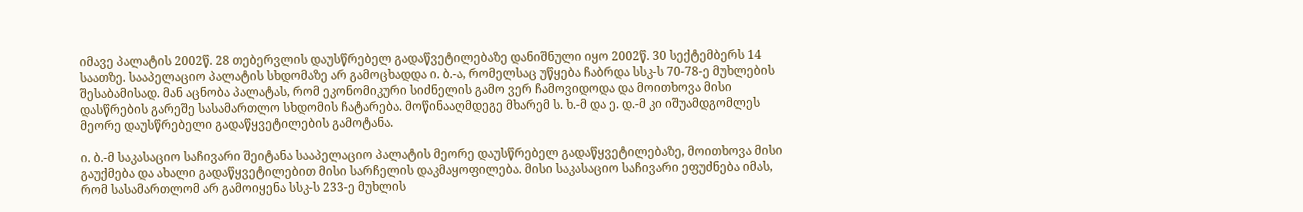იმავე პალატის 2002წ. 28 თებერვლის დაუსწრებელ გადაწვეტილებაზე დანიშნული იყო 2002წ. 30 სექტემბერს 14 საათზე. სააპელაციო პალატის სხდომაზე არ გამოცხადდა ი. ბ.-ა, რომელსაც უწყება ჩაბრდა სსკ-ს 70-78-ე მუხლების შესაბამისად. მან აცნობა პალატას, რომ ეკონომიკური სიძნელის გამო ვერ ჩამოვიდოდა და მოითხოვა მისი დასწრების გარეშე სასამართლო სხდომის ჩატარება. მოწინააღმდეგე მხარემ ს. ხ.-მ და ე. დ.-მ კი იშუამდგომლეს მეორე დაუსწრებელი გადაწყვეტილების გამოტანა.

ი. ბ.-მ საკასაციო საჩივარი შეიტანა სააპელაციო პალატის მეორე დაუსწრებელ გადაწყვეტილებაზე, მოითხოვა მისი გაუქმება და ახალი გადაწყვეტილებით მისი სარჩელის დაკმაყოფილება. მისი საკასაციო საჩივარი ეფუძნება იმას, რომ სასამართლომ არ გამოიყენა სსკ-ს 233-ე მუხლის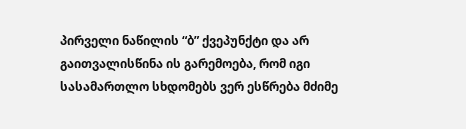პირველი ნაწილის “ბ” ქვეპუნქტი და არ გაითვალისწინა ის გარემოება, რომ იგი სასამართლო სხდომებს ვერ ესწრება მძიმე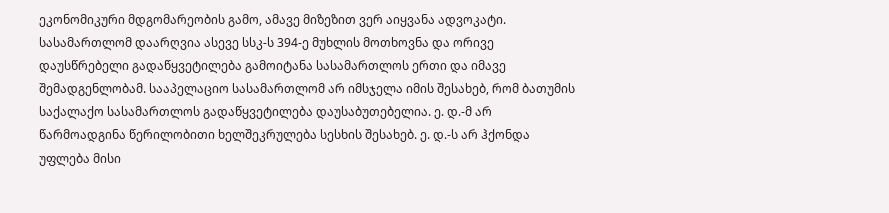ეკონომიკური მდგომარეობის გამო, ამავე მიზეზით ვერ აიყვანა ადვოკატი. სასამართლომ დაარღვია ასევე სსკ-ს 394-ე მუხლის მოთხოვნა და ორივე დაუსწრებელი გადაწყვეტილება გამოიტანა სასამართლოს ერთი და იმავე შემადგენლობამ. სააპელაციო სასამართლომ არ იმსჯელა იმის შესახებ, რომ ბათუმის საქალაქო სასამართლოს გადაწყვეტილება დაუსაბუთებელია. ე. დ.-მ არ წარმოადგინა წერილობითი ხელშეკრულება სესხის შესახებ. ე. დ.-ს არ ჰქონდა უფლება მისი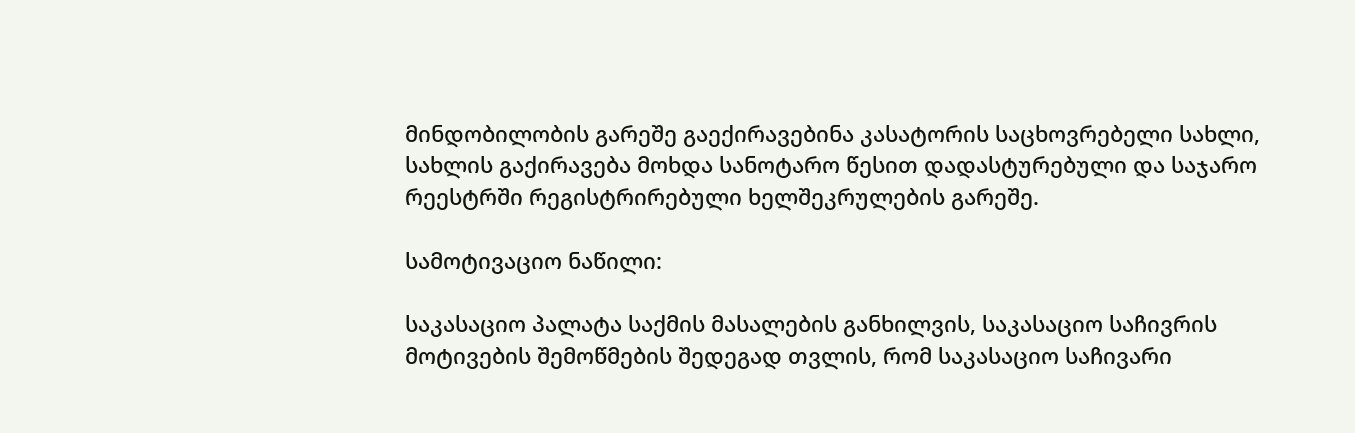მინდობილობის გარეშე გაექირავებინა კასატორის საცხოვრებელი სახლი, სახლის გაქირავება მოხდა სანოტარო წესით დადასტურებული და საჯარო რეესტრში რეგისტრირებული ხელშეკრულების გარეშე.

სამოტივაციო ნაწილი:

საკასაციო პალატა საქმის მასალების განხილვის, საკასაციო საჩივრის მოტივების შემოწმების შედეგად თვლის, რომ საკასაციო საჩივარი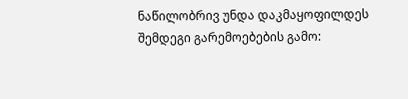ნაწილობრივ უნდა დაკმაყოფილდეს შემდეგი გარემოებების გამო: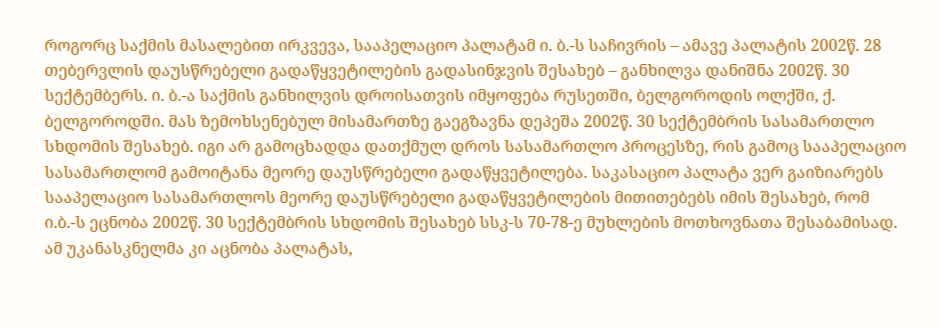როგორც საქმის მასალებით ირკვევა, სააპელაციო პალატამ ი. ბ.-ს საჩივრის – ამავე პალატის 2002წ. 28 თებერვლის დაუსწრებელი გადაწყვეტილების გადასინჯვის შესახებ – განხილვა დანიშნა 2002წ. 30 სექტემბერს. ი. ბ.-ა საქმის განხილვის დროისათვის იმყოფება რუსეთში, ბელგოროდის ოლქში, ქ. ბელგოროდში. მას ზემოხსენებულ მისამართზე გაეგზავნა დეპეშა 2002წ. 30 სექტემბრის სასამართლო სხდომის შესახებ. იგი არ გამოცხადდა დათქმულ დროს სასამართლო პროცესზე, რის გამოც სააპელაციო სასამართლომ გამოიტანა მეორე დაუსწრებელი გადაწყვეტილება. საკასაციო პალატა ვერ გაიზიარებს სააპელაციო სასამართლოს მეორე დაუსწრებელი გადაწყვეტილების მითითებებს იმის შესახებ, რომ ი.ბ.-ს ეცნობა 2002წ. 30 სექტემბრის სხდომის შესახებ სსკ-ს 70-78-ე მუხლების მოთხოვნათა შესაბამისად. ამ უკანასკნელმა კი აცნობა პალატას,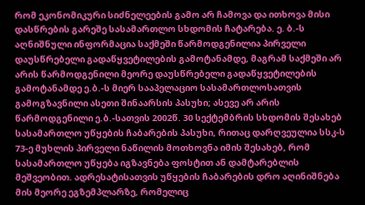რომ ეკონომიკური სიძნელეების გამო არ ჩამოვა და ითხოვა მისი დასწრების გარეშე სასამართლო სხდომის ჩატარება. ე. ბ.-ს აღნიშნული ინფორმაცია საქმეში წარმოდგენილია პირველი დაუსწრებელი გადაწყვეტილების გამოტანამდე, მაგრამ საქმეში არ არის წარმოდგენილი მეორე დაუსწრებელი გადაწყვეტილების გამოტანამდე ე.ბ.-ს მიერ სააპელაციო სასამართლოსათვის გამოგზავნილი ასეთი შინაარსის პასუხი; ასევე არ არის წარმოდგენილი ე.ბ.-სათვის 2002წ. 30 სექტემბრის სხდომის შესახებ სასამართლო უწყების ჩაბარების პასუხი, რითაც დარღვეულია სსკ-ს 73-ე მუხლის პირველი ნაწილის მოთხოვნა იმის შესახებ, რომ სასამართლო უწყება იგზავნება ფოსტით ან დამტარებლის მეშვეობით. ადრესატისათვის უწყების ჩაბარების დრო აღინიშნება მის მეორე ეგზემპლარზე, რომელიც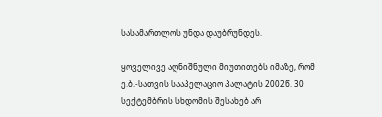სასამართლოს უნდა დაუბრუნდეს.

ყოველივე აღნიშნული მიუთითებს იმაზე, რომ ე.ბ.-სათვის სააპელაციო პალატის 2002წ. 30 სექტემბრის სხდომის შესახებ არ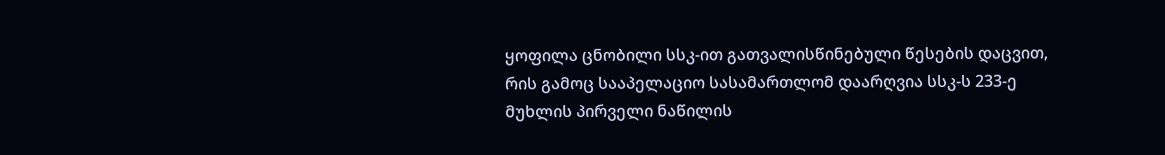ყოფილა ცნობილი სსკ-ით გათვალისწინებული წესების დაცვით, რის გამოც სააპელაციო სასამართლომ დაარღვია სსკ-ს 233-ე მუხლის პირველი ნაწილის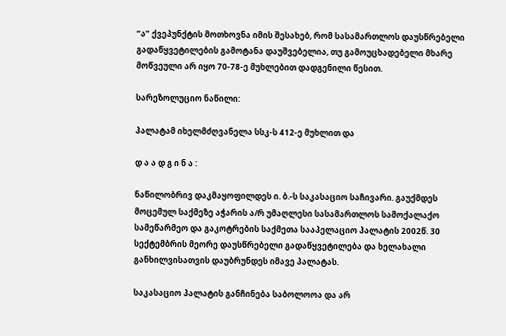“ა” ქვეპუნქტის მოთხოვნა იმის შესახებ, რომ სასამართლოს დაუსწრებელი გადაწყვეტილების გამოტანა დაუშვებელია, თუ გამოუცხადებელი მხარე მოწვეული არ იყო 70-78-ე მუხლებით დადგენილი წესით.

სარეზოლუციო ნაწილი:

პალატამ იხელმძღვანელა სსკ-ს 412-ე მუხლით და

დ ა ა დ გ ი ნ ა :

ნაწილობრივ დაკმაყოფილდეს ი. ბ.-ს საკასაციო საჩივარი. გაუქმდეს მოცემულ საქმეზე აჭარის ა/რ უმაღლესი სასამართლოს სამოქალაქო სამეწარმეო და გაკოტრების საქმეთა სააპელაციო პალატის 2002წ. 30 სექტემბრის მეორე დაუსწრებელი გადაწყვეტილება და ხელახალი განხილვისათვის დაუბრუნდეს იმავე პალატას.

საკასაციო პალატის განჩინება საბოლოოა და არ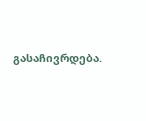გასაჩივრდება.